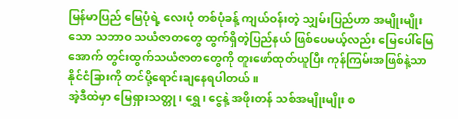မြန်မာပြည် မြေပုံရဲ့ လေးပုံ တစ်ပုံခန့် ကျယ်ဝန်းတဲ့ သျှမ်းပြည်ဟာ အမျိုးမျိုးသော သဘာဝ သယံဇာတတွေ ထွက်ရှိတဲ့ပြည်နယ် ဖြစ်ပေမယ့်လည်း မြေပေါ်မြေအောက် တွင်းထွက်သယံဇာတတွေကို တူးဖော်ထုတ်ယူပြီး ကုန်ကြမ်းအဖြစ်နဲ့သာ နိုင်ငံခြားကို တင်ပို့ရောင်းချနေရပါတယ်။
အဲ့ဒီထဲမှာ မြေရှားသတ္တု၊ ရွှေ၊ ငွေနဲ့ အဖိုးတန် သစ်အမျိုးမျိုး စ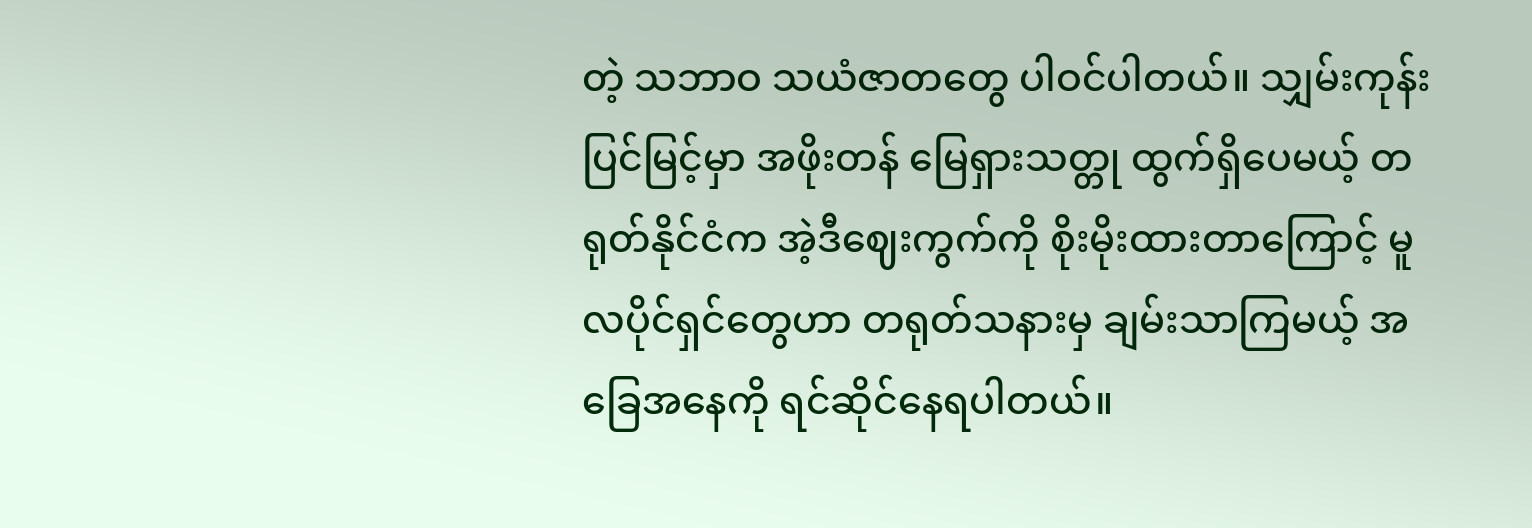တဲ့ သဘာဝ သယံဇာတတွေ ပါဝင်ပါတယ်။ သျှမ်းကုန်းပြင်မြင့်မှာ အဖိုးတန် မြေရှားသတ္တု ထွက်ရှိပေမယ့် တရုတ်နိုင်ငံက အဲ့ဒီဈေးကွက်ကို စိုးမိုးထားတာကြောင့် မူလပိုင်ရှင်တွေဟာ တရုတ်သနားမှ ချမ်းသာကြမယ့် အခြေအနေကို ရင်ဆိုင်နေရပါတယ်။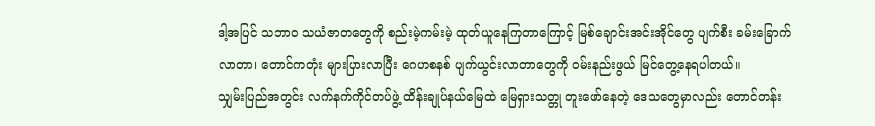ဒါ့အပြင် သဘာဝ သယံဇာတတွေကို စည်းမဲ့ကမ်းမဲ့ ထုတ်ယူနေကြတာကြောင့် မြစ်ချောင်းအင်းအိုင်တွေ ပျက်စီး ခမ်းခြောက်လာတာ၊ တောင်ကတုံး များပြားလာပြီး ဂေဟစနစ် ပျက်ယွင်းလာတာတွေကို ဝမ်းနည်းဖွယ် မြင်တွေ့နေရပါတယ်။
သျှမ်းပြည်အတွင်း လက်နက်ကိုင်တပ်ဖွဲ့ ထိန်းချုပ်နယ်မြေထဲ မြေရှားသတ္တု တူးဖော်နေတဲ့ ဒေသတွေမှာလည်း တောင်တန်း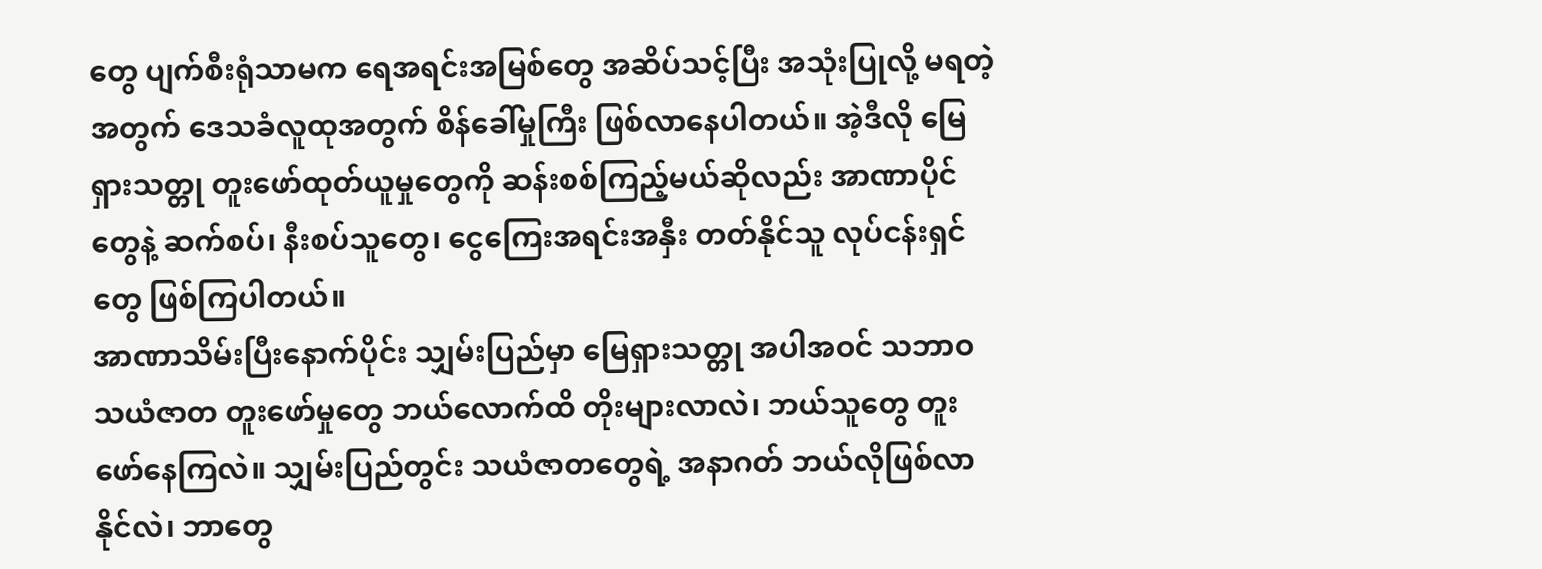တွေ ပျက်စီးရုံသာမက ရေအရင်းအမြစ်တွေ အဆိပ်သင့်ပြီး အသုံးပြုလို့ မရတဲ့အတွက် ဒေသခံလူထုအတွက် စိန်ခေါ်မှုကြီး ဖြစ်လာနေပါတယ်။ အဲ့ဒီလို မြေရှားသတ္တု တူးဖော်ထုတ်ယူမှုတွေကို ဆန်းစစ်ကြည့်မယ်ဆိုလည်း အာဏာပိုင်တွေနဲ့ ဆက်စပ်၊ နီးစပ်သူတွေ၊ ငွေကြေးအရင်းအနှီး တတ်နိုင်သူ လုပ်ငန်းရှင်တွေ ဖြစ်ကြပါတယ်။
အာဏာသိမ်းပြီးနောက်ပိုင်း သျှမ်းပြည်မှာ မြေရှားသတ္တု အပါအဝင် သဘာဝ သယံဇာတ တူးဖော်မှုတွေ ဘယ်လောက်ထိ တိုးများလာလဲ၊ ဘယ်သူတွေ တူးဖော်နေကြလဲ။ သျှမ်းပြည်တွင်း သယံဇာတတွေရဲ့ အနာဂတ် ဘယ်လိုဖြစ်လာနိုင်လဲ၊ ဘာတွေ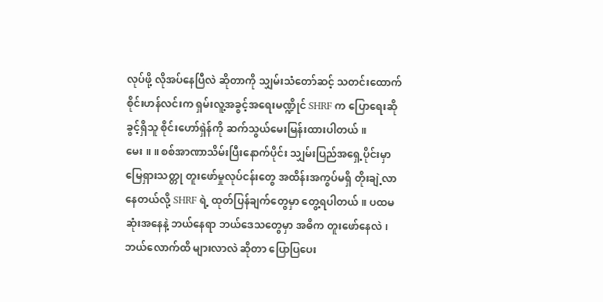လုပ်ဖို့ လိုအပ်နေပြီလဲ ဆိုတာကို သျှမ်းသံတော်ဆင့် သတင်းထောက် စိုင်းဟန်လင်းက ရှမ်းလူ့အခွင့်အရေးမဏ္ဍိုင် SHRF က ပြောရေးဆိုခွင့်ရှိသူ စိုင်းဟော်ရှဲန်ကို ဆက်သွယ်မေးမြန်းထားပါတယ်။
မေး ။ ။ စစ်အာဏာသိမ်းပြီးနောက်ပိုင်း သျှမ်းပြည်အရှေ့ပိုင်းမှာ မြေရှားသတ္တု တူးဖော်မှုလုပ်ငန်းတွေ အထိန်းအကွပ်မရှိ တိုးချဲ့လာနေတယ်လို့ SHRF ရဲ့ ထုတ်ပြန်ချက်တွေမှာ တွေ့ရပါတယ်။ ပထမဆုံးအနေနဲ့ ဘယ်နေရာ ဘယ်ဒေသတွေမှာ အဓိက တူးဖော်နေလဲ၊ ဘယ်လောက်ထိ များလာလဲ ဆိုတာ ပြောပြပေး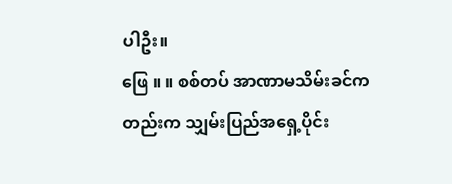ပါဦး။
ဖြေ ။ ။ စစ်တပ် အာဏာမသိမ်းခင်ကတည်းက သျှမ်းပြည်အရှေ့ပိုင်း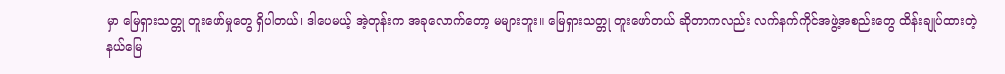မှာ မြေရှားသတ္တု တူးဖော်မှုတွေ ရှိပါတယ်၊ ဒါပေမယ့် အဲ့တုန်းက အခုလောက်တော့ မများဘူး။ မြေရှားသတ္တု တူးဖော်တယ် ဆိုတာကလည်း လက်နက်ကိုင်အဖွဲ့အစည်းတွေ ထိန်းချုပ်ထားတဲ့ နယ်မြေ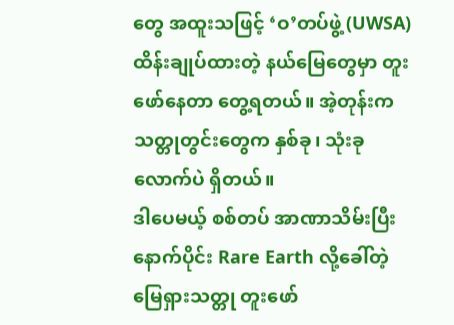တွေ အထူးသဖြင့် ‘ဝ’တပ်ဖွဲ့ (UWSA) ထိန်းချုပ်ထားတဲ့ နယ်မြေတွေမှာ တူးဖော်နေတာ တွေ့ရတယ်။ အဲ့တုန်းက သတ္တုတွင်းတွေက နှစ်ခု၊ သုံးခုလောက်ပဲ ရှိတယ်။
ဒါပေမယ့် စစ်တပ် အာဏာသိမ်းပြီးနောက်ပိုင်း Rare Earth လို့ခေါ်တဲ့ မြေရှားသတ္တု တူးဖော်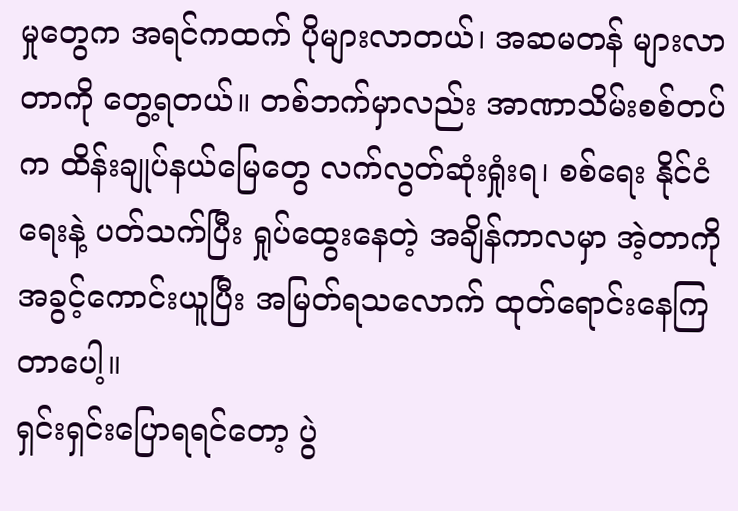မှုတွေက အရင်ကထက် ပိုများလာတယ်၊ အဆမတန် များလာတာကို တွေ့ရတယ်။ တစ်ဘက်မှာလည်း အာဏာသိမ်းစစ်တပ်က ထိန်းချုပ်နယ်မြေတွေ လက်လွတ်ဆုံးရှုံးရ၊ စစ်ရေး နိုင်ငံရေးနဲ့ ပတ်သက်ပြီး ရှုပ်ထွေးနေတဲ့ အချိန်ကာလမှာ အဲ့တာကို အခွင့်ကောင်းယူပြီး အမြတ်ရသလောက် ထုတ်ရောင်းနေကြတာပေါ့။
ရှင်းရှင်းပြောရရင်တော့ ပွဲ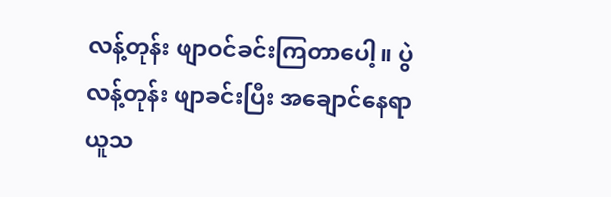လန့်တုန်း ဖျာဝင်ခင်းကြတာပေါ့။ ပွဲလန့်တုန်း ဖျာခင်းပြီး အချောင်နေရာယူသ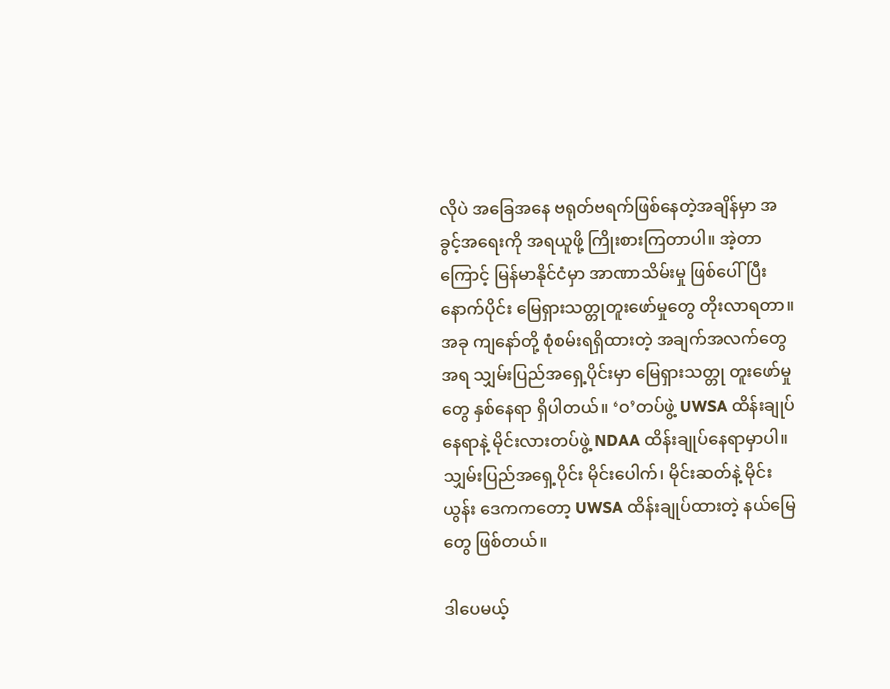လိုပဲ အခြေအနေ ဗရုတ်ဗရက်ဖြစ်နေတဲ့အချိန်မှာ အခွင့်အရေးကို အရယူဖို့ ကြိုးစားကြတာပါ။ အဲ့တာကြောင့် မြန်မာနိုင်ငံမှာ အာဏာသိမ်းမှု ဖြစ်ပေါ်ပြီးနောက်ပိုင်း မြေရှားသတ္တုတူးဖော်မှုတွေ တိုးလာရတာ။
အခု ကျနော်တို့ စုံစမ်းရရှိထားတဲ့ အချက်အလက်တွေအရ သျှမ်းပြည်အရှေ့ပိုင်းမှာ မြေရှားသတ္တု တူးဖော်မှုတွေ နှစ်နေရာ ရှိပါတယ်။ ‘ဝ’တပ်ဖွဲ့ UWSA ထိန်းချုပ်နေရာနဲ့ မိုင်းလားတပ်ဖွဲ့ NDAA ထိန်းချုပ်နေရာမှာပါ။ သျှမ်းပြည်အရှေ့ပိုင်း မိုင်းပေါက်၊ မိုင်းဆတ်နဲ့ မိုင်းယွန်း ဒေကကတော့ UWSA ထိန်းချုပ်ထားတဲ့ နယ်မြေတွေ ဖြစ်တယ်။

ဒါပေမယ့်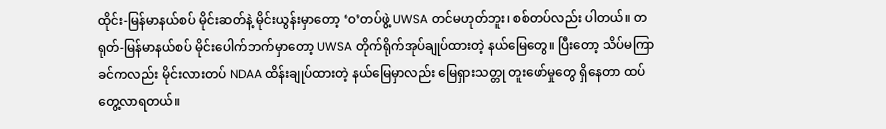ထိုင်း-မြန်မာနယ်စပ် မိုင်းဆတ်နဲ့ မိုင်းယွန်းမှာတော့ ‘ဝ’တပ်ဖွဲ့ UWSA တင်မဟုတ်ဘူး၊ စစ်တပ်လည်း ပါတယ်။ တရုတ်-မြန်မာနယ်စပ် မိုင်းပေါက်ဘက်မှာတော့ UWSA တိုက်ရိုက်အုပ်ချုပ်ထားတဲ့ နယ်မြေတွေ။ ပြီးတော့ သိပ်မကြာခင်ကလည်း မိုင်းလားတပ် NDAA ထိန်းချုပ်ထားတဲ့ နယ်မြေမှာလည်း မြေရှားသတ္တု တူးဖော်မှုတွေ ရှိနေတာ ထပ်တွေ့လာရတယ်။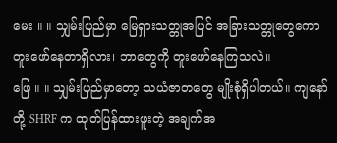မေး ။ ။ သျှမ်းပြည်မှာ မြေရှားသတ္တုအပြင် အခြားသတ္တုတွေကော တူးဖော်နေတာရှိလား၊ ဘာတွေကို တူးဖော်နေကြသလဲ။
ဖြေ ။ ။ သျှမ်းပြည်မှာတော့ သယံဇာတတွေ မျိုးစုံရှိပါတယ်။ ကျနော်တို့ SHRF က ထုတ်ပြန်ထားဖူးတဲ့ အချက်အ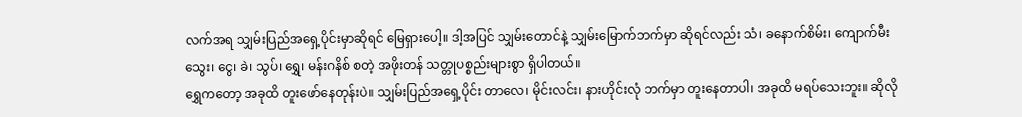လက်အရ သျှမ်းပြည်အရှေ့ပိုင်းမှာဆိုရင် မြေရှားပေါ့။ ဒါ့အပြင် သျှမ်းတောင်နဲ့ သျှမ်းမြောက်ဘက်မှာ ဆိုရင်လည်း သံ၊ ခနောက်စိမ်း၊ ကျောက်မီးသွေး၊ ငွေ၊ ခဲ၊ သွပ်၊ ရွှေ၊ မန်းဂနိစ် စတဲ့ အဖိုးတန် သတ္တုပစ္စည်းများစွာ ရှိပါတယ်။
ရွှေကတော့ အခုထိ တူးဖော်နေတုန်းပဲ။ သျှမ်းပြည်အရှေ့ပိုင်း တာလေ၊ မိုင်းလင်း၊ နားဟိုင်းလုံ ဘက်မှာ တူးနေတာပါ၊ အခုထိ မရပ်သေးဘူး။ ဆိုလို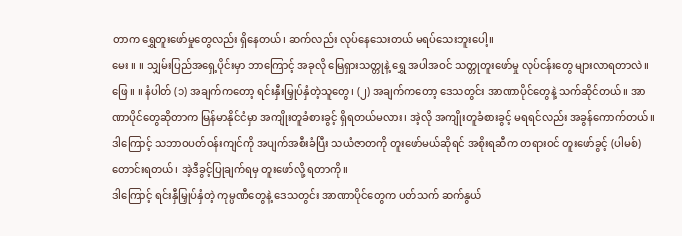တာက ရွှေတူးဖော်မှုတွေလည်း ရှိနေတယ်၊ ဆက်လည်း လုပ်နေသေးတယ် မရပ်သေးဘူးပေါ့။
မေး ။ ။ သျှမ်းပြည်အရှေ့ပိုင်းမှာ ဘာကြောင့် အခုလို မြေရှားသတ္တုနဲ့ ရွှေ အပါအဝင် သတ္တုတူးဖော်မှု လုပ်ငန်းတွေ များလာရတာလဲ။
ဖြေ ။ ။ နံပါတ် (၁) အချက်ကတော့ ရင်းနှီးမြှုပ်နှံတဲ့သူတွေ၊ (၂) အချက်ကတော့ ဒေသတွင်း အာဏာပိုင်တွေနဲ့ သက်ဆိုင်တယ်။ အာဏာပိုင်တွေဆိုတာက မြန်မာနိုင်ငံမှာ အကျိုးတူခံစားခွင့် ရှိရတယ်မလား၊ အဲ့လို အကျိုးတူခံစားခွင့် မရရင်လည်း အခွန်ကောက်တယ်။ ဒါကြောင့် သဘာဝပတ်ဝန်းကျင်ကို အပျက်အစီးခံပြီး သယံဇာတကို တူးဖော်မယ်ဆိုရင် အစိုးရဆီက တရားဝင် တူးဖော်ခွင့် (ပါမစ်) တောင်းရတယ်၊ အဲ့ဒီခွင့်ပြုချက်ရမှ တူးဖော်လို့ ရတာကို။
ဒါကြောင့် ရင်းနှီမြှုပ်နှံတဲ့ ကုမ္ပဏီတွေနဲ့ ဒေသတွင်း အာဏာပိုင်တွေက ပတ်သက် ဆက်နွယ်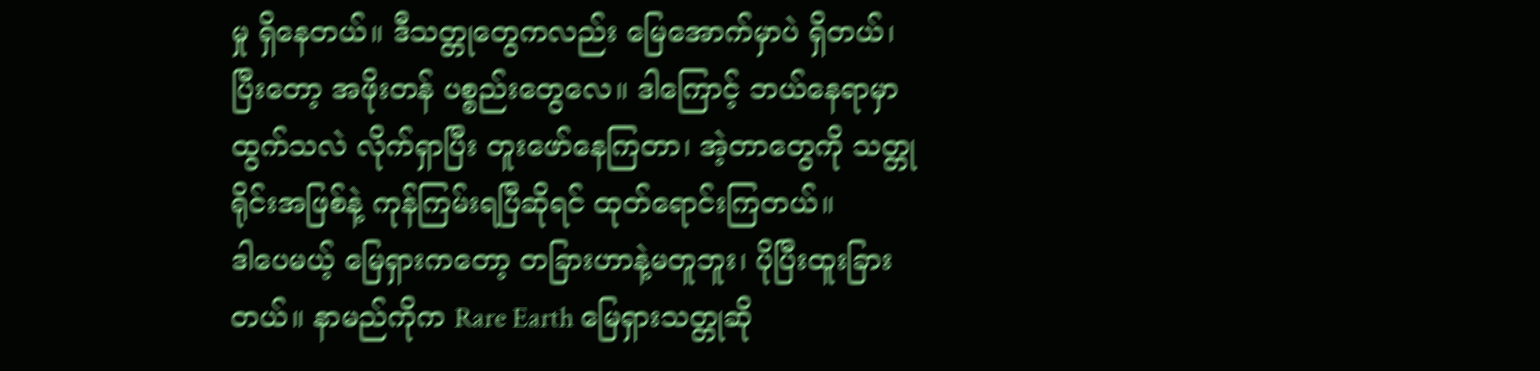မှု ရှိနေတယ်။ ဒီသတ္တုတွေကလည်း မြေအောက်မှာပဲ ရှိတယ်၊ ပြီးတော့ အဖိုးတန် ပစ္စည်းတွေလေ။ ဒါကြောင့် ဘယ်နေရာမှာ ထွက်သလဲ လိုက်ရှာပြီး တူးဖော်နေကြတာ၊ အဲ့တာတွေကို သတ္တုရိုင်းအဖြစ်နဲ့ ကုန်ကြမ်းရပြီဆိုရင် ထုတ်ရောင်းကြတယ်။
ဒါပေမယ့် မြေရှားကတော့ တခြားဟာနဲ့မတူဘူး၊ ပိုပြီးထူးခြားတယ်။ နာမည်ကိုက Rare Earth မြေရှားသတ္တုဆို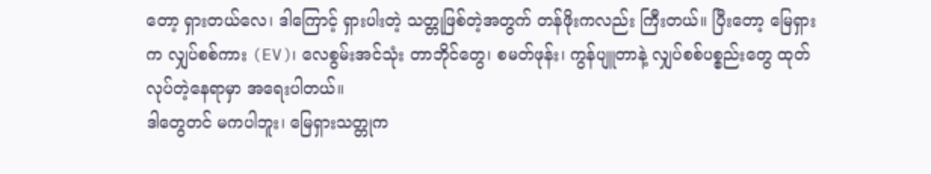တော့ ရှားတယ်လေ၊ ဒါကြောင့် ရှားပါးတဲ့ သတ္တုဖြစ်တဲ့အတွက် တန်ဖိုးကလည်း ကြီးတယ်။ ပြီးတော့ မြေရှားက လျှပ်စစ်ကား (EV)၊ လေစွမ်းအင်သုံး တာဘိုင်တွေ၊ စမတ်ဖုန်း၊ ကွန်ပျူတာနဲ့ လျှပ်စစ်ပစ္စည်းတွေ ထုတ်လုပ်တဲ့နေရာမှာ အရေးပါတယ်။
ဒါတွေတင် မကပါဘူး၊ မြေရှားသတ္တုက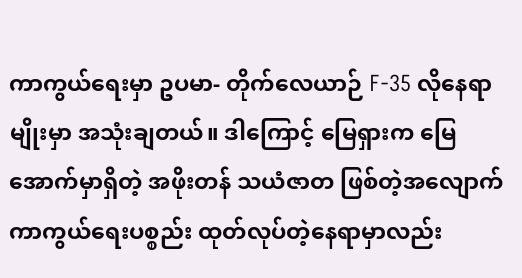ကာကွယ်ရေးမှာ ဥပမာ- တိုက်လေယာဉ် F-35 လိုနေရာမျိုးမှာ အသုံးချတယ်။ ဒါကြောင့် မြေရှားက မြေအောက်မှာရှိတဲ့ အဖိုးတန် သယံဇာတ ဖြစ်တဲ့အလျောက် ကာကွယ်ရေးပစ္စည်း ထုတ်လုပ်တဲ့နေရာမှာလည်း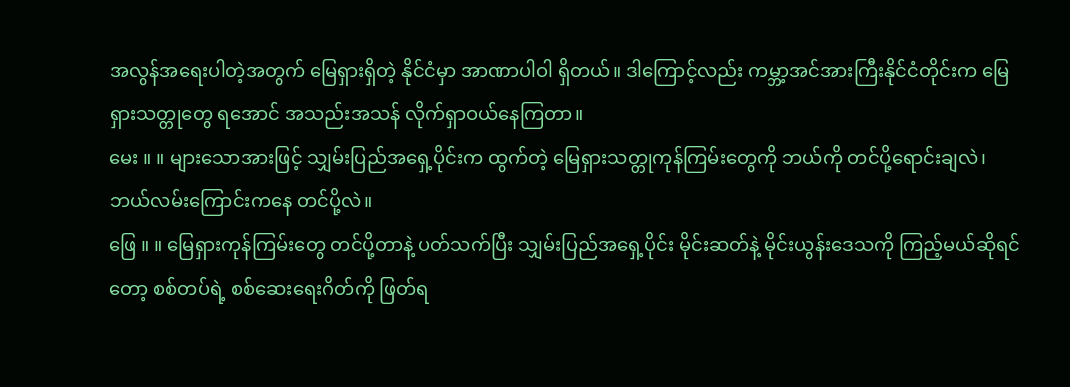အလွန်အရေးပါတဲ့အတွက် မြေရှားရှိတဲ့ နိုင်ငံမှာ အာဏာပါဝါ ရှိတယ်။ ဒါကြောင့်လည်း ကမ္ဘာ့အင်အားကြီးနိုင်ငံတိုင်းက မြေရှားသတ္တုတွေ ရအောင် အသည်းအသန် လိုက်ရှာဝယ်နေကြတာ။
မေး ။ ။ များသောအားဖြင့် သျှမ်းပြည်အရှေ့ပိုင်းက ထွက်တဲ့ မြေရှားသတ္တုကုန်ကြမ်းတွေကို ဘယ်ကို တင်ပို့ရောင်းချလဲ၊ ဘယ်လမ်းကြောင်းကနေ တင်ပို့လဲ။
ဖြေ ။ ။ မြေရှားကုန်ကြမ်းတွေ တင်ပို့တာနဲ့ ပတ်သက်ပြီး သျှမ်းပြည်အရှေ့ပိုင်း မိုင်းဆတ်နဲ့ မိုင်းယွန်းဒေသကို ကြည့်မယ်ဆိုရင်တော့ စစ်တပ်ရဲ့ စစ်ဆေးရေးဂိတ်ကို ဖြတ်ရ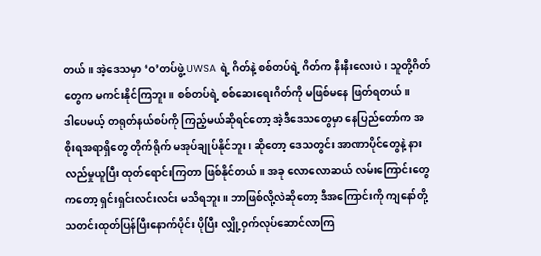တယ်။ အဲ့ဒေသမှာ ‘ဝ’တပ်ဖွဲ့ UWSA ရဲ့ ဂိတ်နဲ့ စစ်တပ်ရဲ့ ဂိတ်က နီးနီးလေးပဲ၊ သူတို့ဂိတ်တွေက မကင်းနိုင်ကြဘူး။ စစ်တပ်ရဲ့ စစ်ဆေးရေးဂိတ်ကို မဖြစ်မနေ ဖြတ်ရတယ်။
ဒါပေမယ့် တရုတ်နယ်စပ်ကို ကြည့်မယ်ဆိုရင်တော့ အဲ့ဒီဒေသတွေမှာ နေပြည်တော်က အစိုးရအရာရှိတွေ တိုက်ရိုက် မအုပ်ချုပ်နိုင်ဘူး၊ ဆိုတော့ ဒေသတွင်း အာဏာပိုင်တွေနဲ့ နားလည်မှုယူပြီး ထုတ်ရောင်းကြတာ ဖြစ်နိုင်တယ်။ အခု လောလောဆယ် လမ်းကြောင်းတွေကတော့ ရှင်းရှင်းလင်းလင်း မသိရဘူး။ ဘာဖြစ်လို့လဲဆိုတော့ ဒီအကြောင်းကို ကျနော်တို့ သတင်းထုတ်ပြန်ပြီးနောက်ပိုင်း ပိုပြီး လျှို့ဝှက်လုပ်ဆောင်လာကြ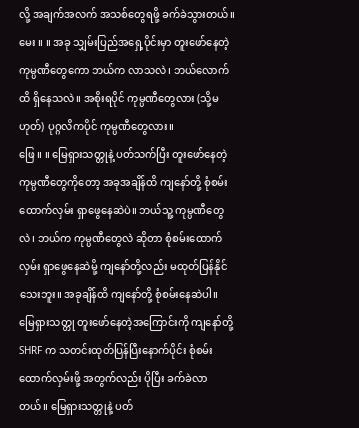လို့ အချက်အလက် အသစ်တွေရဖို့ ခက်ခဲသွားတယ်။
မေး ။ ။ အခု သျှမ်းပြည်အရှေ့ပိုင်းမှာ တူးဖော်နေတဲ့ ကုမ္ပဏီတွေကော ဘယ်က လာသလဲ၊ ဘယ်လောက်ထိ ရှိနေသလဲ။ အစိုးရပိုင် ကုမ္ပဏီတွေလား (သို့မဟုတ်) ပုဂ္ဂလိကပိုင် ကုမ္ပဏီတွေလား။
ဖြေ ။ ။ မြေရှားသတ္တုနဲ့ ပတ်သက်ပြီး တူးဖော်နေတဲ့ ကုမ္ပဏီတွေကိုတော့ အခုအချိန်ထိ ကျနော်တို့ စုံစမ်းထောက်လှမ်း ရှာဖွေနေဆဲပဲ။ ဘယ်သူ့ ကုမ္ပဏီတွေလဲ၊ ဘယ်က ကုမ္ပဏီတွေလဲ ဆိုတာ စုံစမ်းထောက်လှမ်း ရှာဖွေနေဆဲမို့ ကျနော်တို့လည်း မထုတ်ပြန်နိုင်သေးဘူး။ အခုချိန်ထိ ကျနော်တို့ စုံစမ်းနေဆဲပါ။
မြေရှားသတ္တု တူးဖော်နေတဲ့အကြောင်းကို ကျနော်တို့ SHRF က သတင်းထုတ်ပြန်ပြီးနောက်ပိုင်း စုံစမ်းထောက်လှမ်းဖို့ အတွက်လည်း ပိုပြီး ခက်ခဲလာတယ်။ မြေရှားသတ္တုနဲ့ ပတ်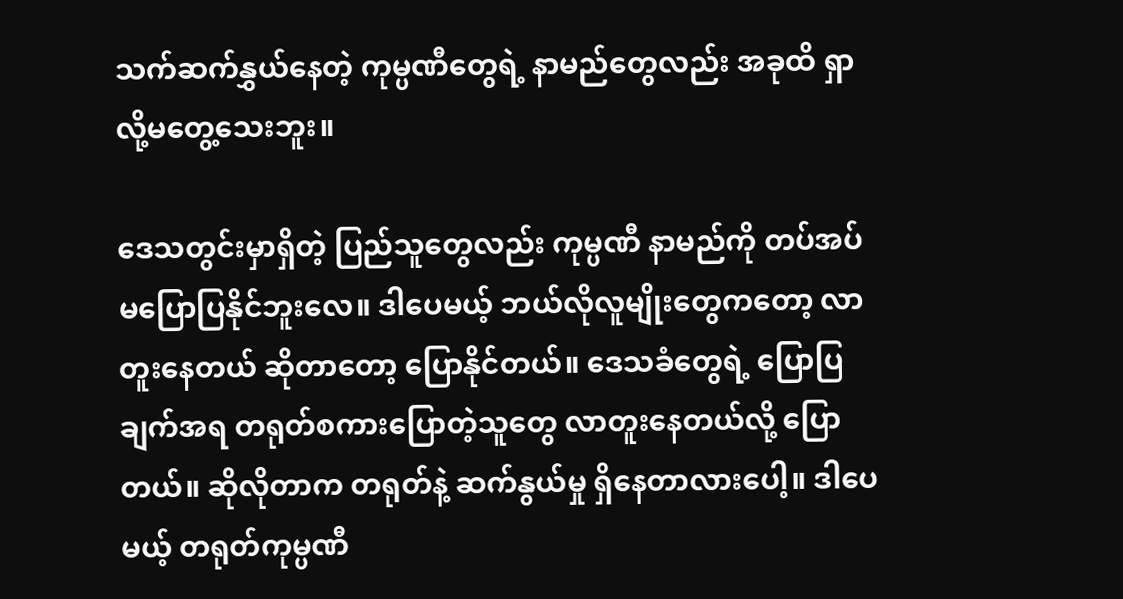သက်ဆက်နွှယ်နေတဲ့ ကုမ္ပဏီတွေရဲ့ နာမည်တွေလည်း အခုထိ ရှာလို့မတွေ့သေးဘူး။

ဒေသတွင်းမှာရှိတဲ့ ပြည်သူတွေလည်း ကုမ္ပဏီ နာမည်ကို တပ်အပ် မပြောပြနိုင်ဘူးလေ။ ဒါပေမယ့် ဘယ်လိုလူမျိုးတွေကတော့ လာတူးနေတယ် ဆိုတာတော့ ပြောနိုင်တယ်။ ဒေသခံတွေရဲ့ ပြောပြချက်အရ တရုတ်စကားပြောတဲ့သူတွေ လာတူးနေတယ်လို့ ပြောတယ်။ ဆိုလိုတာက တရုတ်နဲ့ ဆက်နွယ်မှု ရှိနေတာလားပေါ့။ ဒါပေမယ့် တရုတ်ကုမ္ပဏီ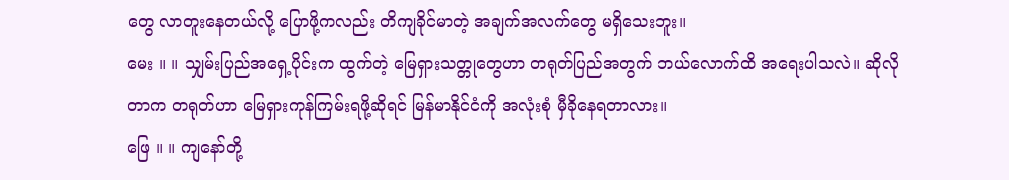တွေ လာတူးနေတယ်လို့ ပြောဖို့ကလည်း တိကျခိုင်မာတဲ့ အချက်အလက်တွေ မရှိသေးဘူး။
မေး ။ ။ သျှမ်းပြည်အရှေ့ပိုင်းက ထွက်တဲ့ မြေရှားသတ္တုတွေဟာ တရုတ်ပြည်အတွက် ဘယ်လောက်ထိ အရေးပါသလဲ။ ဆိုလိုတာက တရုတ်ဟာ မြေရှားကုန်ကြမ်းရဖို့ဆိုရင် မြန်မာနိုင်ငံကို အလုံးစုံ မှီခိုနေရတာလား။
ဖြေ ။ ။ ကျနော်တို့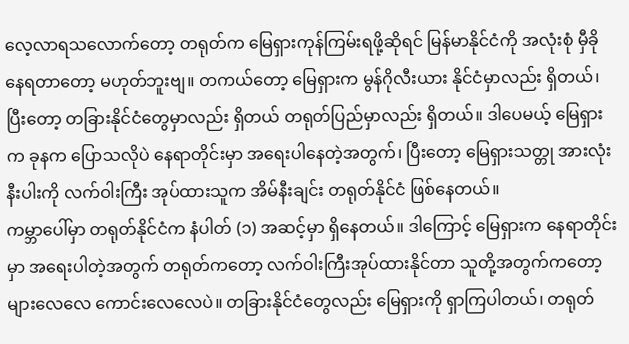လေ့လာရသလောက်တော့ တရုတ်က မြေရှားကုန်ကြမ်းရဖို့ဆိုရင် မြန်မာနိုင်ငံကို အလုံးစုံ မှီခိုနေရတာတော့ မဟုတ်ဘူးဗျ။ တကယ်တော့ မြေရှားက မွန်ဂိုလီးယား နိုင်ငံမှာလည်း ရှိတယ်၊ ပြီးတော့ တခြားနိုင်ငံတွေမှာလည်း ရှိတယ် တရုတ်ပြည်မှာလည်း ရှိတယ်။ ဒါပေမယ့် မြေရှားက ခုနက ပြောသလိုပဲ နေရာတိုင်းမှာ အရေးပါနေတဲ့အတွက်၊ ပြီးတော့ မြေရှားသတ္တု အားလုံးနီးပါးကို လက်ဝါးကြီး အုပ်ထားသူက အိမ်နီးချင်း တရုတ်နိုင်ငံ ဖြစ်နေတယ်။
ကမ္ဘာပေါ်မှာ တရုတ်နိုင်ငံက နံပါတ် (၁) အဆင့်မှာ ရှိနေတယ်။ ဒါကြောင့် မြေရှားက နေရာတိုင်းမှာ အရေးပါတဲ့အတွက် တရုတ်ကတော့ လက်ဝါးကြီးအုပ်ထားနိုင်တာ သူတို့အတွက်ကတော့ များလေလေ ကောင်းလေလေပဲ။ တခြားနိုင်ငံတွေလည်း မြေရှားကို ရှာကြပါတယ်၊ တရုတ်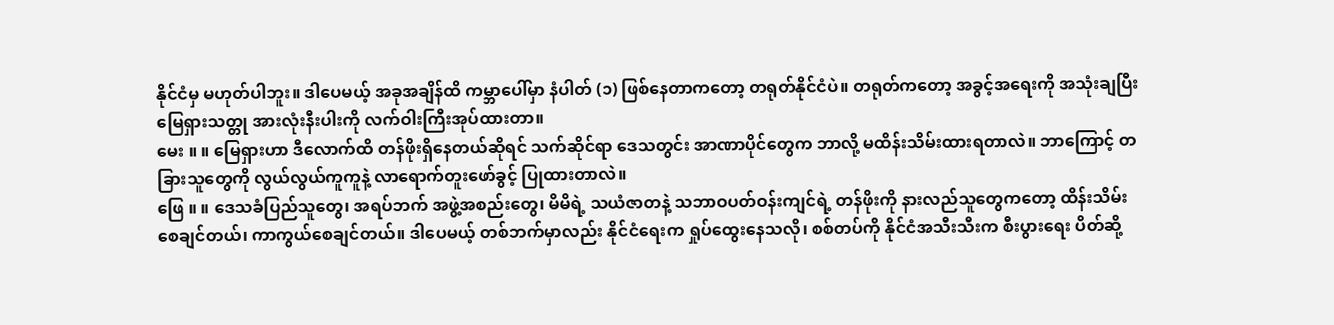နိုင်ငံမှ မဟုတ်ပါဘူး။ ဒါပေမယ့် အခုအချိန်ထိ ကမ္ဘာပေါ်မှာ နံပါတ် (၁) ဖြစ်နေတာကတော့ တရုတ်နိုင်ငံပဲ။ တရုတ်ကတော့ အခွင့်အရေးကို အသုံးချပြီး မြေရှားသတ္တု အားလုံးနီးပါးကို လက်ဝါးကြီးအုပ်ထားတာ။
မေး ။ ။ မြေရှားဟာ ဒီလောက်ထိ တန်ဖိုးရှိနေတယ်ဆိုရင် သက်ဆိုင်ရာ ဒေသတွင်း အာဏာပိုင်တွေက ဘာလို့ မထိန်းသိမ်းထားရတာလဲ။ ဘာကြောင့် တခြားသူတွေကို လွယ်လွယ်ကူကူနဲ့ လာရောက်တူးဖော်ခွင့် ပြုထားတာလဲ။
ဖြေ ။ ။ ဒေသခံပြည်သူတွေ၊ အရပ်ဘက် အဖွဲ့အစည်းတွေ၊ မိမိရဲ့ သယံဇာတနဲ့ သဘာဝပတ်ဝန်းကျင်ရဲ့ တန်ဖိုးကို နားလည်သူတွေကတော့ ထိန်းသိမ်းစေချင်တယ်၊ ကာကွယ်စေချင်တယ်။ ဒါပေမယ့် တစ်ဘက်မှာလည်း နိုင်ငံရေးက ရှုပ်ထွေးနေသလို၊ စစ်တပ်ကို နိုင်ငံအသီးသီးက စီးပွားရေး ပိတ်ဆို့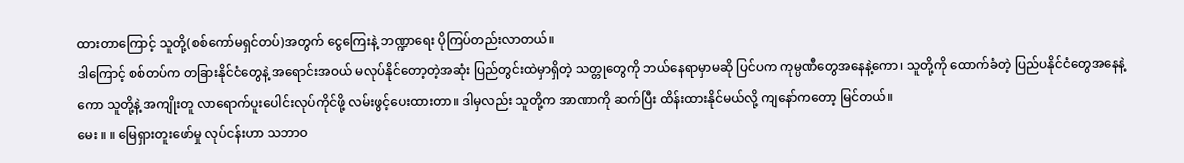ထားတာကြောင့် သူတို့(စစ်ကော်မရှင်တပ်)အတွက် ငွေကြေးနဲ့ ဘဏ္ဍာရေး ပိုကြပ်တည်းလာတယ်။
ဒါကြောင့် စစ်တပ်က တခြားနိုင်ငံတွေနဲ့ အရောင်းအဝယ် မလုပ်နိုင်တော့တဲ့အဆုံး ပြည်တွင်းထဲမှာရှိတဲ့ သတ္တုတွေကို ဘယ်နေရာမှာမဆို ပြင်ပက ကုမ္ပဏီတွေအနေနဲ့ကော၊ သူတို့ကို ထောက်ခံတဲ့ ပြည်ပနိုင်ငံတွေအနေနဲ့ကော သူတို့နဲ့ အကျိုးတူ လာရောက်ပူးပေါင်းလုပ်ကိုင်ဖို့ လမ်းဖွင့်ပေးထားတာ။ ဒါမှလည်း သူတို့က အာဏာကို ဆက်ပြီး ထိန်းထားနိုင်မယ်လို့ ကျနော်ကတော့ မြင်တယ်။
မေး ။ ။ မြေရှားတူးဖော်မှု လုပ်ငန်းဟာ သဘာဝ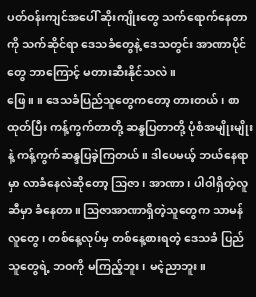ပတ်ဝန်းကျင်အပေါ် ဆိုးကျိုးတွေ သက်ရောက်နေတာကို သက်ဆိုင်ရာ ဒေသခံတွေနဲ့ ဒေသတွင်း အာဏာပိုင်တွေ ဘာကြောင့် မတားဆီးနိုင်သလဲ။
ဖြေ ။ ။ ဒေသခံပြည်သူတွေကတော့ တားတယ်၊ စာထုတ်ပြီး ကန့်ကွက်တာတို့ ဆန္ဒပြတာတို့ ပုံစံအမျိုးမျိုးနဲ့ ကန့်ကွက်ဆန္ဒပြခဲ့ကြတယ်။ ဒါပေမယ့် ဘယ်နေရာမှာ လာခံနေလဲဆိုတော့ သြဇာ၊ အာဏာ၊ ပါဝါရှိတဲ့လူဆီမှာ ခံနေတာ။ သြဇာအာဏာရှိတဲ့သူတွေက သာမန်လူတွေ၊ တစ်နေ့လုပ်မှ တစ်နေ့စားရတဲ့ ဒေသခံ ပြည်သူတွေရဲ့ ဘဝကို မကြည့်ဘူး၊ မငဲ့ညာဘူး။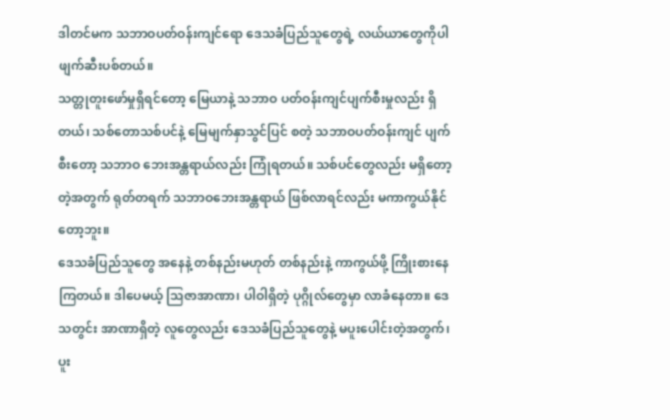ဒါတင်မက သဘာဝပတ်ဝန်းကျင်ရော ဒေသခံပြည်သူတွေရဲ့ လယ်ယာတွေကိုပါ ဖျက်ဆီးပစ်တယ်။
သတ္တုတူးဖော်မှုရှိရင်တော့ မြေယာနဲ့ သဘာဝ ပတ်ဝန်းကျင်ပျက်စီးမှုလည်း ရှိတယ်၊ သစ်တောသစ်ပင်နဲ့ မြေမျက်နှာသွင်ပြင် စတဲ့ သဘာဝပတ်ဝန်းကျင် ပျက်စီးတော့ သဘာဝ ဘေးအန္တရာယ်လည်း ကြုံရတယ်။ သစ်ပင်တွေလည်း မရှိတော့တဲ့အတွက် ရုတ်တရက် သဘာဝဘေးအန္တရာယ် ဖြစ်လာရင်လည်း မကာကွယ်နိုင်တော့ဘူး။
ဒေသခံပြည်သူတွေ အနေနဲ့ တစ်နည်းမဟုတ် တစ်နည်းနဲ့ ကာကွယ်ဖို့ ကြိုးစားနေကြတယ်။ ဒါပေမယ့် သြဇာအာဏာ၊ ပါဝါရှိတဲ့ ပုဂ္ဂိုလ်တွေမှာ လာခံနေတာ။ ဒေသတွင်း အာဏာရှိတဲ့ လူတွေလည်း ဒေသခံပြည်သူတွေနဲ့ မပူးပေါင်းတဲ့အတွက်၊ ပူး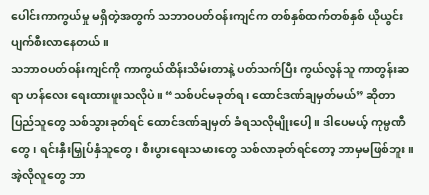ပေါင်းကာကွယ်မှု မရှိတဲ့အတွက် သဘာဝပတ်ဝန်းကျင်က တစ်နှစ်ထက်တစ်နှစ် ယိုယွင်းပျက်စီးလာနေတယ်။
သဘာဝပတ်ဝန်းကျင်ကို ကာကွယ်ထိန်းသိမ်းတာနဲ့ ပတ်သက်ပြီး ကွယ်လွန်သူ ကာတွန်းဆရာ ဟန်လေး ရေးထားဖူးသလိုပဲ။ “သစ်ပင်မခုတ်ရ၊ ထောင်ဒဏ်ချမှတ်မယ်” ဆိုတာ ပြည်သူတွေ သစ်သွားခုတ်ရင် ထောင်ဒဏ်ချမှတ် ခံရသလိုမျိုးပေါ့။ ဒါပေမယ့် ကုမ္ပဏီတွေ၊ ရင်းနှီးမြှုပ်နှံသူတွေ၊ စီးပွားရေးသမားတွေ သစ်လာခုတ်ရင်တော့ ဘာမှမဖြစ်ဘူး။ အဲ့လိုလူတွေ ဘာ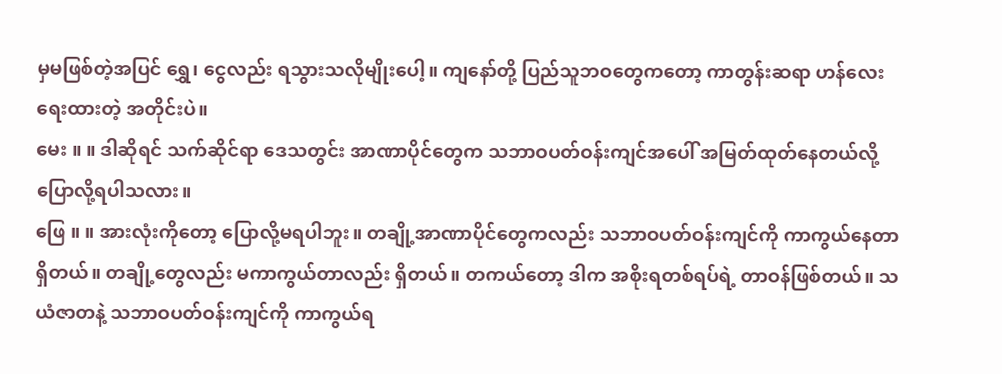မှမဖြစ်တဲ့အပြင် ရွှေ၊ ငွေလည်း ရသွားသလိုမျိုးပေါ့။ ကျနော်တို့ ပြည်သူဘဝတွေကတော့ ကာတွန်းဆရာ ဟန်လေးရေးထားတဲ့ အတိုင်းပဲ။
မေး ။ ။ ဒါဆိုရင် သက်ဆိုင်ရာ ဒေသတွင်း အာဏာပိုင်တွေက သဘာဝပတ်ဝန်းကျင်အပေါ် အမြတ်ထုတ်နေတယ်လို့ ပြောလို့ရပါသလား။
ဖြေ ။ ။ အားလုံးကိုတော့ ပြောလို့မရပါဘူး။ တချို့အာဏာပိုင်တွေကလည်း သဘာဝပတ်ဝန်းကျင်ကို ကာကွယ်နေတာ ရှိတယ်။ တချို့တွေလည်း မကာကွယ်တာလည်း ရှိတယ်။ တကယ်တော့ ဒါက အစိုးရတစ်ရပ်ရဲ့ တာဝန်ဖြစ်တယ်။ သယံဇာတနဲ့ သဘာဝပတ်ဝန်းကျင်ကို ကာကွယ်ရ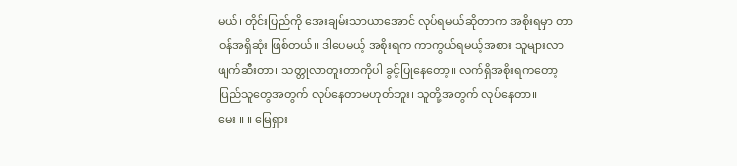မယ်၊ တိုင်းပြည်ကို အေးချမ်းသာယာအောင် လုပ်ရမယ်ဆိုတာက အစိုးရမှာ တာဝန်အရှိဆုံး ဖြစ်တယ်။ ဒါပေမယ့် အစိုးရက ကာကွယ်ရမယ့်အစား သူများလာဖျက်ဆီးတာ၊ သတ္တုလာတူးတာကိုပါ ခွင့်ပြုနေတော့။ လက်ရှိအစိုးရကတော့ ပြည်သူတွေအတွက် လုပ်နေတာမဟုတ်ဘူး၊ သူတို့အတွက် လုပ်နေတာ။
မေး ။ ။ မြေရှား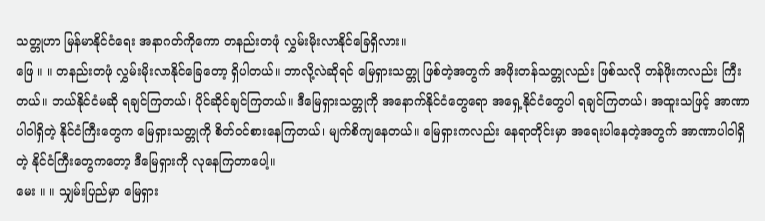သတ္တုဟာ မြန်မာနိုင်ငံရေး အနာဂတ်ကိုကော တနည်းတဖုံ လွှမ်းမိုးလာနိုင်ခြေရှိလား။
ဖြေ ။ ။ တနည်းတဖုံ လွှမ်းမိုးလာနိုင်ခြေတော့ ရှိပါတယ်။ ဘာလို့လဲဆိုရင် မြေရှားသတ္တု ဖြစ်တဲ့အတွက် အဖိုးတန်သတ္တုလည်း ဖြစ်သလို တန်ဖိုးကလည်း ကြီးတယ်။ ဘယ်နိုင်ငံမဆို ရချင်ကြတယ်၊ ပိုင်ဆိုင်ချင်ကြတယ်။ ဒီမြေရှားသတ္တုကို အနောက်နိုင်ငံတွေရော အရှေ့နိုင်ငံတွေပါ ရချင်ကြတယ်၊ အထူးသဖြင့် အာဏာပါဝါရှိတဲ့ နိုင်ငံကြီးတွေက မြေရှားသတ္တုကို စိတ်ဝင်စားနေကြတယ်၊ မျက်စိကျနေတယ်။ မြေရှားကလည်း နေရာတိုင်းမှာ အရေးပါနေတဲ့အတွက် အာဏာပါဝါရှိတဲ့ နိုင်ငံကြီးတွေကတော့ ဒီမြေရှားကို လုနေကြတာပေါ့။
မေး ။ ။ သျှမ်းပြည်မှာ မြေရှား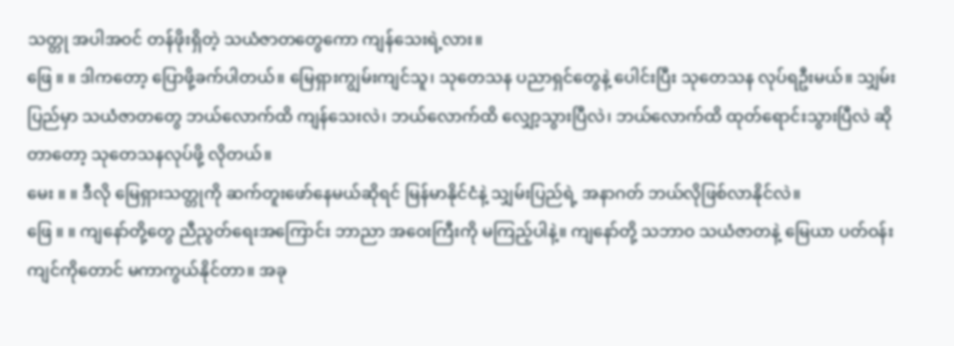သတ္တု အပါအဝင် တန်ဖိုးရှိတဲ့ သယံဇာတတွေကော ကျန်သေးရဲ့လား။
ဖြေ ။ ။ ဒါကတော့ ပြောဖို့ခက်ပါတယ်။ မြေရှားကျွမ်းကျင်သူ၊ သုတေသန ပညာရှင်တွေနဲ့ ပေါင်းပြီး သုတေသန လုပ်ရဦးမယ်။ သျှမ်းပြည်မှာ သယံဇာတတွေ ဘယ်လောက်ထိ ကျန်သေးလဲ၊ ဘယ်လောက်ထိ လျှော့သွားပြီလဲ၊ ဘယ်လောက်ထိ ထုတ်ရောင်းသွားပြီလဲ ဆိုတာတော့ သုတေသနလုပ်ဖို့ လိုတယ်။
မေး ။ ။ ဒီလို မြေရှားသတ္တုကို ဆက်တူးဖော်နေမယ်ဆိုရင် မြန်မာနိုင်ငံနဲ့ သျှမ်းပြည်ရဲ့ အနာဂတ် ဘယ်လိုဖြစ်လာနိုင်လဲ။
ဖြေ ။ ။ ကျနော်တို့တွေ ညီညွတ်ရေးအကြောင်း ဘာညာ အဝေးကြီးကို မကြည့်ပါနဲ့။ ကျနော်တို့ သဘာဝ သယံဇာတနဲ့ မြေယာ ပတ်ဝန်းကျင်ကိုတောင် မကာကွယ်နိုင်တာ။ အခု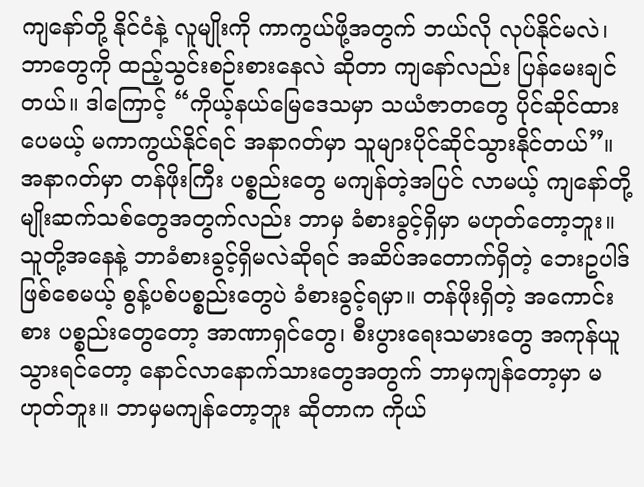ကျနော်တို့ နိုင်ငံနဲ့ လူမျိုးကို ကာကွယ်ဖို့အတွက် ဘယ်လို လုပ်နိုင်မလဲ၊ ဘာတွေကို ထည့်သွင်းစဉ်းစားနေလဲ ဆိုတာ ကျနော်လည်း ပြန်မေးချင်တယ်။ ဒါကြောင့် “ကိုယ့်နယ်မြေဒေသမှာ သယံဇာတတွေ ပိုင်ဆိုင်ထားပေမယ့် မကာကွယ်နိုင်ရင် အနာဂတ်မှာ သူများပိုင်ဆိုင်သွားနိုင်တယ်”။ အနာဂတ်မှာ တန်ဖိုးကြီး ပစ္စည်းတွေ မကျန်တဲ့အပြင် လာမယ့် ကျနော်တို့ မျိုးဆက်သစ်တွေအတွက်လည်း ဘာမှ ခံစားခွင့်ရှိမှာ မဟုတ်တော့ဘူး။
သူတို့အနေနဲ့ ဘာခံစားခွင့်ရှိမလဲဆိုရင် အဆိပ်အတောက်ရှိတဲ့ ဘေးဥပါဒ် ဖြစ်စေမယ့် စွန့်ပစ်ပစ္စည်းတွေပဲ ခံစားခွင့်ရမှာ။ တန်ဖိုးရှိတဲ့ အကောင်းစား ပစ္စည်းတွေတော့ အာဏာရှင်တွေ၊ စီးပွားရေးသမားတွေ အကုန်ယူသွားရင်တော့ နောင်လာနောက်သားတွေအတွက် ဘာမှကျန်တော့မှာ မဟုတ်ဘူး။ ဘာမှမကျန်တော့ဘူး ဆိုတာက ကိုယ်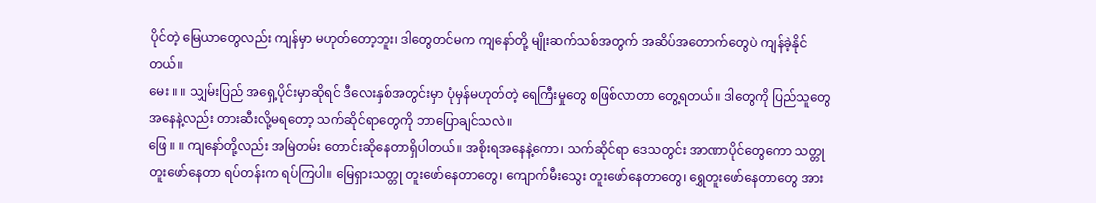ပိုင်တဲ့ မြေယာတွေလည်း ကျန်မှာ မဟုတ်တော့ဘူး၊ ဒါတွေတင်မက ကျနော်တို့ မျိုးဆက်သစ်အတွက် အဆိပ်အတောက်တွေပဲ ကျန်ခဲ့နိုင်တယ်။
မေး ။ ။ သျှမ်းပြည် အရှေ့ပိုင်းမှာဆိုရင် ဒီလေးနှစ်အတွင်းမှာ ပုံမှန်မဟုတ်တဲ့ ရေကြီးမှုတွေ စဖြစ်လာတာ တွေ့ရတယ်။ ဒါတွေကို ပြည်သူတွေအနေနဲ့လည်း တားဆီးလို့မရတော့ သက်ဆိုင်ရာတွေကို ဘာပြောချင်သလဲ။
ဖြေ ။ ။ ကျနော်တို့လည်း အမြဲတမ်း တောင်းဆိုနေတာရှိပါတယ်။ အစိုးရအနေနဲ့ကော၊ သက်ဆိုင်ရာ ဒေသတွင်း အာဏာပိုင်တွေကော သတ္တုတူးဖော်နေတာ ရပ်တန်းက ရပ်ကြပါ။ မြေရှားသတ္တု တူးဖော်နေတာတွေ၊ ကျောက်မီးသွေး တူးဖော်နေတာတွေ၊ ရွှေတူးဖော်နေတာတွေ အား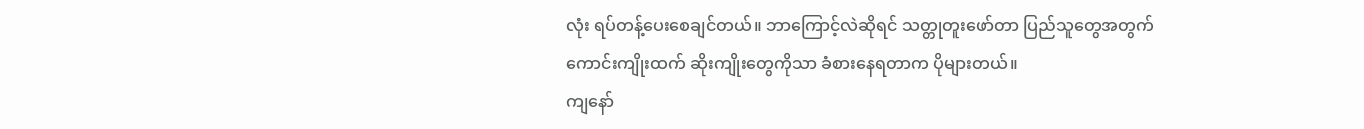လုံး ရပ်တန့်ပေးစေချင်တယ်။ ဘာကြောင့်လဲဆိုရင် သတ္တုတူးဖော်တာ ပြည်သူတွေအတွက် ကောင်းကျိုးထက် ဆိုးကျိုးတွေကိုသာ ခံစားနေရတာက ပိုများတယ်။
ကျနော်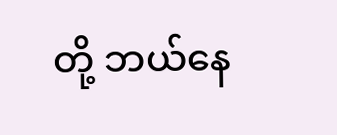တို့ ဘယ်နေ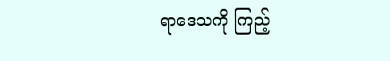ရာဒေသကို ကြည့်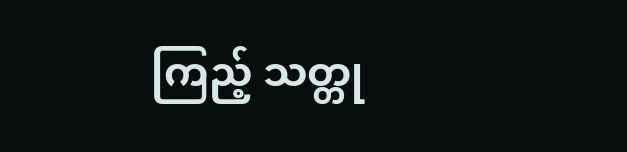ကြည့် သတ္တု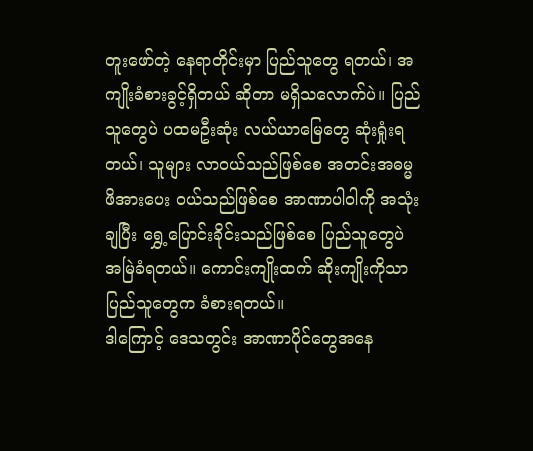တူးဖော်တဲ့ နေရာတိုင်းမှာ ပြည်သူတွေ ရတယ်၊ အကျိုးခံစားခွင့်ရှိတယ် ဆိုတာ မရှိသလောက်ပဲ။ ပြည်သူတွေပဲ ပထမဦးဆုံး လယ်ယာမြေတွေ ဆုံးရှုံးရတယ်၊ သူများ လာဝယ်သည်ဖြစ်စေ အတင်းအဓမ္မ ဖိအားပေး ဝယ်သည်ဖြစ်စေ အာဏာပါဝါကို အသုံးချပြီး ရွှေ့ပြောင်းခိုင်းသည်ဖြစ်စေ ပြည်သူတွေပဲ အမြဲခံရတယ်။ ကောင်းကျိုးထက် ဆိုးကျိုးကိုသာ ပြည်သူတွေက ခံစားရတယ်။
ဒါကြောင့် ဒေသတွင်း အာဏာပိုင်တွေအနေ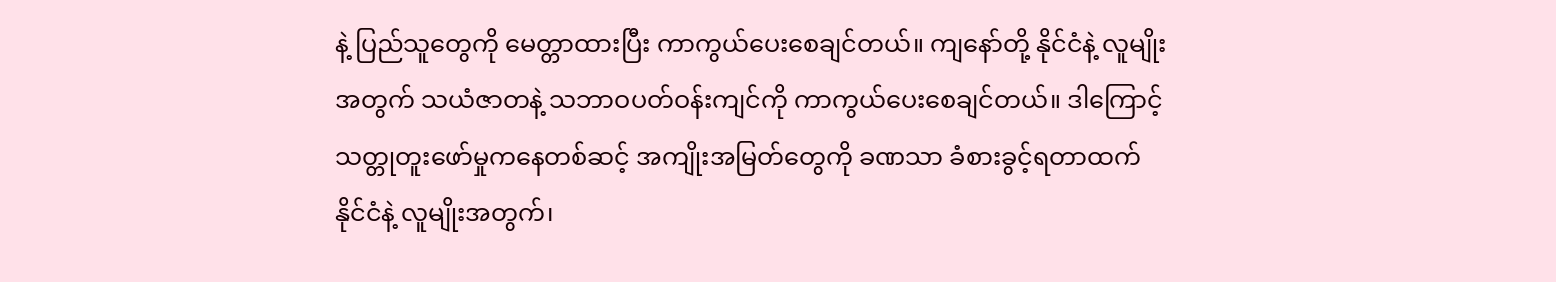နဲ့ ပြည်သူတွေကို မေတ္တာထားပြီး ကာကွယ်ပေးစေချင်တယ်။ ကျနော်တို့ နိုင်ငံနဲ့ လူမျိုးအတွက် သယံဇာတနဲ့ သဘာဝပတ်ဝန်းကျင်ကို ကာကွယ်ပေးစေချင်တယ်။ ဒါကြောင့် သတ္တုတူးဖော်မှုကနေတစ်ဆင့် အကျိုးအမြတ်တွေကို ခဏသာ ခံစားခွင့်ရတာထက် နိုင်ငံနဲ့ လူမျိုးအတွက်၊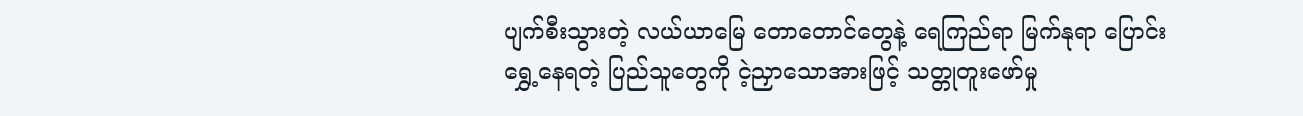ပျက်စီးသွားတဲ့ လယ်ယာမြေ တောတောင်တွေနဲ့ ရေကြည်ရာ မြက်နုရာ ပြောင်းရွှေ့နေရတဲ့ ပြည်သူတွေကို ငဲ့ညှာသောအားဖြင့် သတ္တုတူးဖော်မှု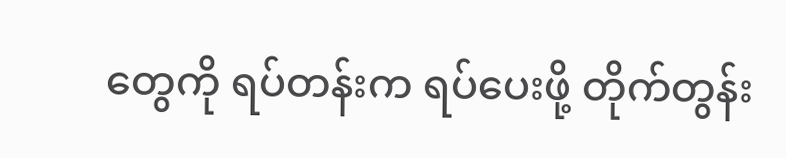တွေကို ရပ်တန်းက ရပ်ပေးဖို့ တိုက်တွန်း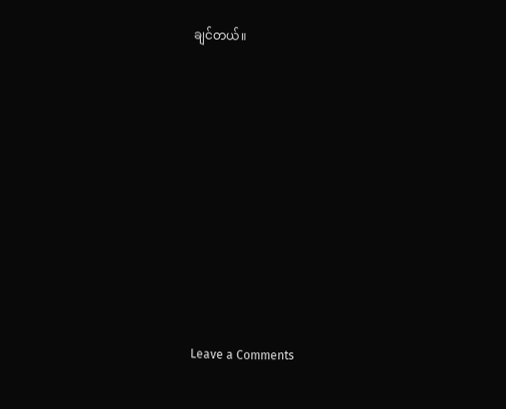ချင်တယ်။












Leave a Comments